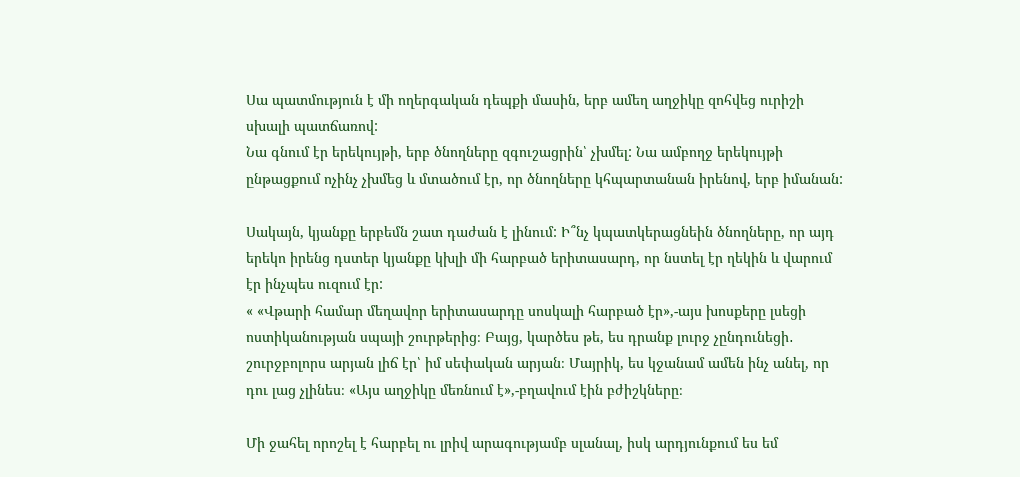Սա պատմություն է մի ողերգական դեպքի մասին, երբ ամեղ աղջիկը զոհվեց ուրիշի սխալի պատճառով:
Նա գնում էր երեկույթի, երբ ծնողները զգուշացրին՝ չխմել: Նա ամբողջ երեկույթի ընթացքում ոչինչ չխմեց և մտածում էր, որ ծնողները կհպարտանան իրենով, երբ իմանան:

Սակայն, կյանքը երբեմն շատ դաժան է լինում: Ի՞նչ կպատկերացնեին ծնողները, որ այդ երեկո իրենց դստեր կյանքը կխլի մի հարբած երիտասարդ, որ նստել էր ղեկին և վարում էր ինչպես ուզում էր:
« «Վթարի համար մեղավոր երիտասարդը սոսկալի հարբած էր»,-այս խոսքերը լսեցի ոստիկանության սպայի շուրթերից։ Բայց, կարծես թե, ես դրանք լուրջ չընդունեցի․ շուրջբոլորս արյան լիճ էր՝ իմ սեփական արյան։ Մայրիկ, ես կջանամ ամեն ինչ անել, որ դու լաց չլինես։ «Այս աղջիկը մեռնում է»,-բղավում էին բժիշկները։

Մի ջահել որոշել է հարբել ու լրիվ արագությամբ սլանալ, իսկ արդյունքում ես եմ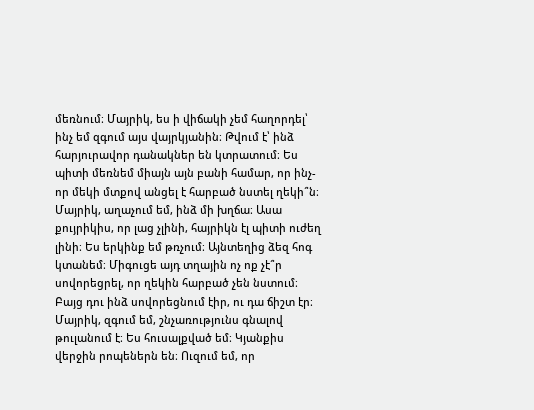մեռնում։ Մայրիկ, ես ի վիճակի չեմ հաղորդել՝ ինչ եմ զգում այս վայրկյանին։ Թվում է՝ ինձ հարյուրավոր դանակներ են կտրատում։ Ես պիտի մեռնեմ միայն այն բանի համար, որ ինչ-որ մեկի մտքով անցել է հարբած նստել ղեկի՞ն։ Մայրիկ, աղաչում եմ, ինձ մի խղճա։ Ասա քույրիկիս, որ լաց չլինի, հայրիկն էլ պիտի ուժեղ լինի։ Ես երկինք եմ թռչում։ Այնտեղից ձեզ հոգ կտանեմ։ Միգուցե այդ տղային ոչ ոք չէ՞ր սովորեցրել, որ ղեկին հարբած չեն նստում։ Բայց դու ինձ սովորեցնում էիր, ու դա ճիշտ էր։ Մայրիկ, զգում եմ, շնչառությունս գնալով թուլանում է։ Ես հուսալքված եմ։ Կյանքիս վերջին րոպեներն են։ Ուզում եմ, որ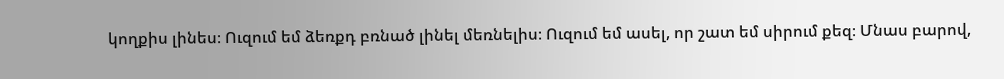կողքիս լինես։ Ուզում եմ ձեռքդ բռնած լինել մեռնելիս։ Ուզում եմ ասել, որ շատ եմ սիրում քեզ։ Մնաս բարով,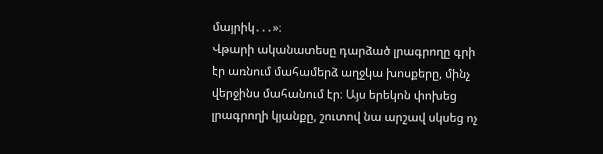մայրիկ․․․»։
Վթարի ականատեսը դարձած լրագրողը գրի էր առնում մահամերձ աղջկա խոսքերը, մինչ վերջինս մահանում էր։ Այս երեկոն փոխեց լրագրողի կյանքը, շուտով նա արշավ սկսեց ոչ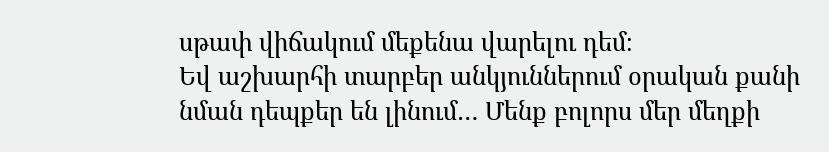սթափ վիճակում մեքենա վարելու դեմ։
Եվ աշխարհի տարբեր անկյուններում օրական քանի նման դեպքեր են լինում… Մենք բոլորս մեր մեղքի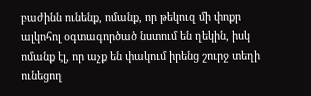բաժինն ունենք, ոմանք, որ թեկուզ մի փոքր ալկոհոլ օգտագործած նստում են ղեկին, իսկ ոմանք էլ, որ աչք են փակում իրենց շուրջ տեղի ունեցող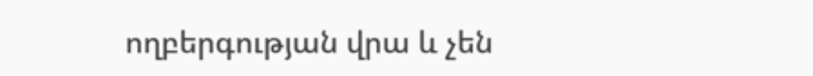ողբերգության վրա և չեն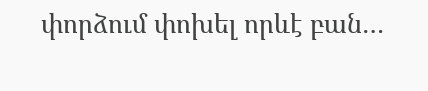փորձում փոխել որևէ բան…